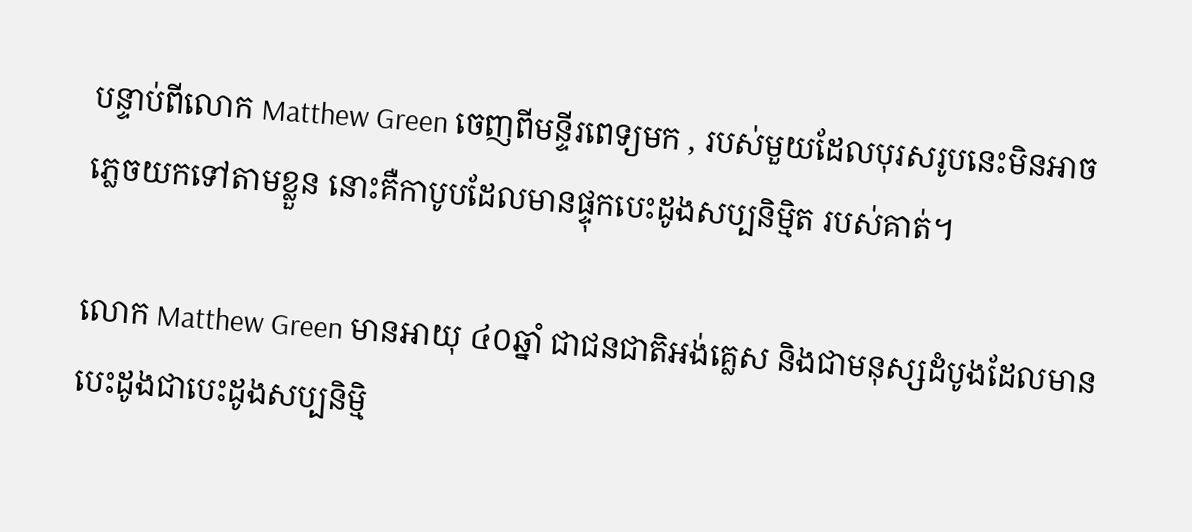បន្ទាប់ពីលោក Matthew Green ចេញពីមន្ទីរពេទ្យមក , របស់មួយដែលបុរសរូបនេះមិនអាច
ភ្លេចយកទៅតាមខ្លួន នោះគឺកាបូបដែលមានផ្ទុកបេះដូងសប្បនិម្មិត របស់គាត់។

លោក Matthew Green មានអាយុ ៤០ឆ្នាំ ជាជនជាតិអង់គ្លេស និងជាមនុស្សដំបូងដែលមាន
បេះដូងជាបេះដូងសប្បនិម្មិ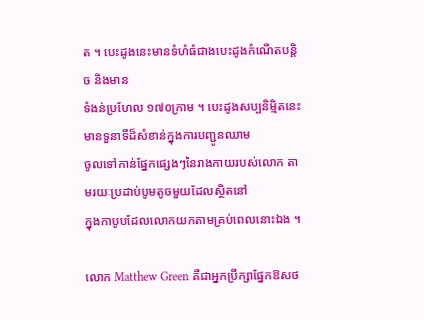ត ។ បេះដូងនេះមានទំហំធំជាងបេះដូងកំណើតបន្តិច និងមាន
ទំងន់ប្រហែល ១៧០ក្រាម ។ បេះដូងសប្បនិម្មិតនេះមានទួនាទីដ៏សំខាន់ក្នុងការបញ្ជូនឈាម
ចូលទៅកាន់ផ្នែកផ្សេងៗនៃរាងកាយរបស់លោក តាមរយៈប្រដាប់បូមតូចមួយដែលស្ថិតនៅ
ក្នុងកាបូបដែលលោកយកតាមគ្រប់ពេលនោះឯង ។

លោក Matthew Green គឺជាអ្នកប្រឹក្សាផ្នែកឱសថ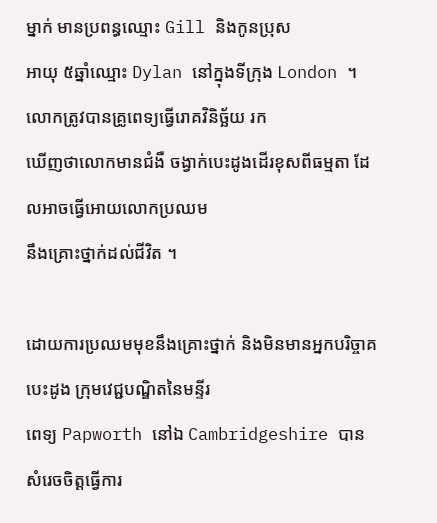ម្នាក់ មានប្រពន្ធឈ្មោះ Gill និងកូនប្រុស
អាយុ ៥ឆ្នាំឈ្មោះ Dylan នៅក្នុងទីក្រុង London ។ លោកត្រូវបានគ្រូពេទ្យធ្វើរោគវិនិច្ឆ័យ រក
ឃើញថាលោកមានជំងឺ ចង្វាក់បេះដូងដើរខុសពីធម្មតា ដែលអាចធ្វើអោយលោកប្រឈម
នឹងគ្រោះថ្នាក់ដល់ជីវិត ។

ដោយការប្រឈមមុខនឹងគ្រោះថ្នាក់ និងមិនមានអ្នកបរិច្ចាគបេះដូង ក្រុមវេជ្ជបណ្ឌិតនៃមន្ទីរ
ពេទ្យ Papworth នៅឯ Cambridgeshire បានសំរេចចិត្តធ្វើការ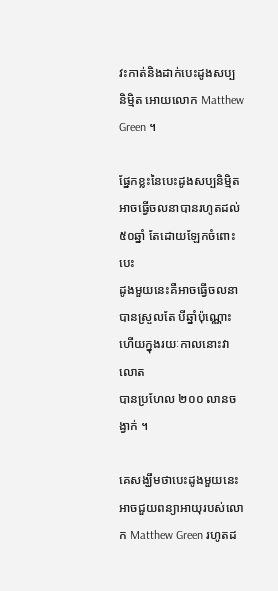វះកាត់និងដាក់បេះដូងសប្ប
និម្មិត អោយលោក Matthew Green ។

ផ្នែកខ្លះនៃបេះដូងសប្បនិម្មិតអាចធ្វើចលនាបានរហូតដល់ ៥០ឆ្នាំ តែដោយឡែកចំពោះបេះ
ដូងមួយនេះគឺអាចធ្វើចលនាបានស្រួលតែ បីឆ្នាំប៉ុណ្ណោះ ហើយក្នុងរយៈកាលនោះវាលោត
បានប្រហែល ២០០ លានចង្វាក់ ។

គេសង្ឃឹមថាបេះដូងមួយនេះអាចជួយពន្យាអាយុរបស់លោក Matthew Green រហូតដ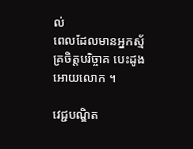ល់
ពេលដែលមានអ្នកស្ម័គ្រចិត្តបរិច្ចាគ បេះដូងអោយលោក ។

វេជ្ជបណ្ឌិត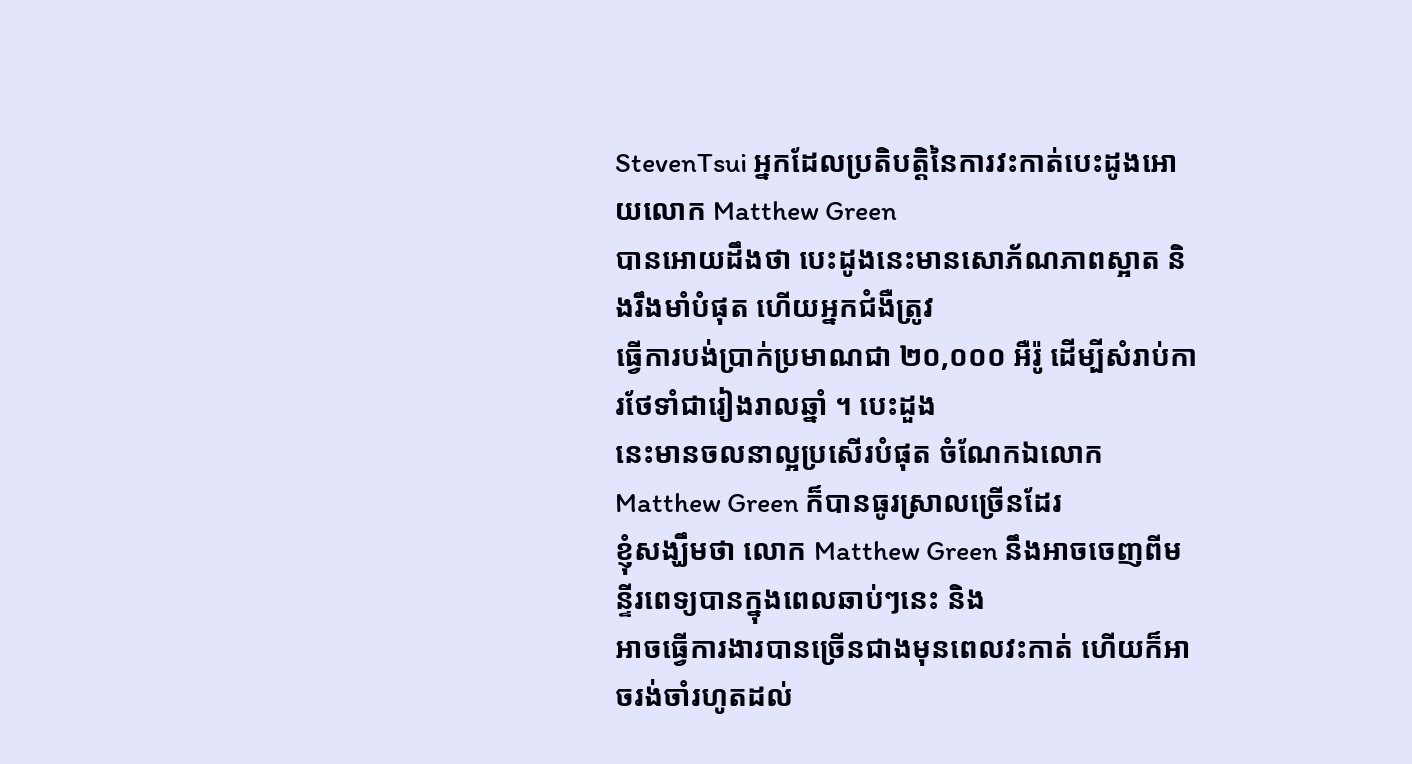StevenTsui អ្នកដែលប្រតិបត្តិនៃការវះកាត់បេះដូងអោយលោក Matthew Green
បានអោយដឹងថា បេះដូងនេះមានសោភ័ណភាពស្អាត និងរឹងមាំបំផុត ហើយអ្នកជំងឺត្រូវ
ធ្វើការបង់ប្រាក់ប្រមាណជា ២០,០០០ អឺរ៉ូ ដើម្បីសំរាប់ការថែទាំជារៀងរាលឆ្នាំ ។ បេះដួង
នេះមានចលនាល្អប្រសើរបំផុត ចំណែកឯលោក Matthew Green ក៏បានធូរស្រាលច្រើនដែរ
ខ្ញុំសង្ឃឹមថា លោក Matthew Green នឹងអាចចេញពីមន្ទីរពេទ្យបានក្នុងពេលឆាប់ៗនេះ និង
អាចធ្វើការងារបានច្រើនជាងមុនពេលវះកាត់ ហើយក៏អាចរង់ចាំរហូតដល់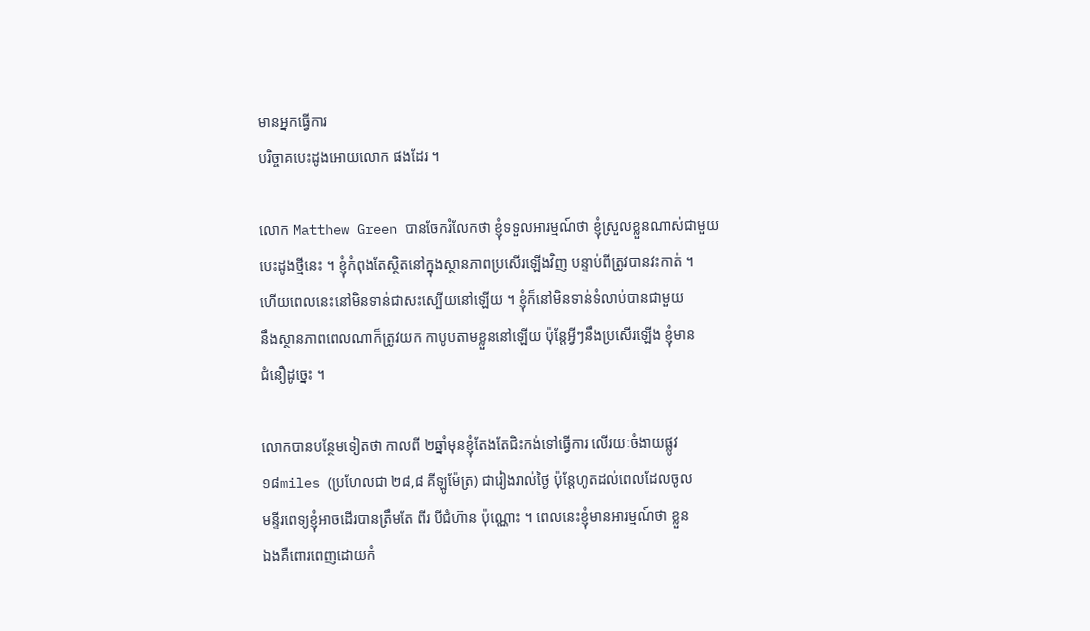មានអ្នកធ្វើការ
បរិច្ចាគបេះដូងអោយលោក ផងដែរ ។

លោក Matthew Green បានចែករំលែកថា ខ្ញុំទទួលអារម្មណ៍ថា ខ្ញុំស្រួលខ្លួនណាស់ជាមួយ
បេះដូងថ្មីនេះ ។ ខ្ញុំកំពុងតែស្ថិតនៅក្នុងស្ថានភាពប្រសើរឡើងវិញ បន្ទាប់ពីត្រូវបានវះកាត់ ។
ហើយពេលនេះនៅមិនទាន់ជាសះស្បើយនៅឡើយ ។ ខ្ញុំក៏នៅមិនទាន់ទំលាប់បានជាមួយ
នឹងស្ថានភាពពេលណាក៏ត្រូវយក កាបូបតាមខ្លួននៅឡើយ ប៉ុន្តែអ្វីៗនឹងប្រសើរឡើង ខ្ញុំមាន
ជំនឿដូច្នេះ ។

លោកបានបន្ថែមទៀតថា កាលពី ២ឆ្នាំមុនខ្ញុំតែងតែជិះកង់ទៅធ្វើការ លើរយៈចំងាយផ្លូវ
១៨miles (ប្រហែលជា ២៨,៨ គីឡូម៉ែត្រ) ជារៀងរាល់ថ្ងៃ ប៉ុន្តែហូតដល់ពេលដែលចូល
មន្ទីរពេទ្យខ្ញុំអាចដើរបានត្រឹមតែ ពីរ បីជំហ៊ាន ប៉ុណ្ណោះ ។ ពេលនេះខ្ញុំមានអារម្មណ៍ថា ខ្លួន
ឯងគឺពោរពេញដោយកំ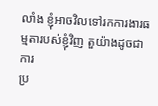លាំង ខ្ញុំអាចវិលទៅរកការងារធម្មតារបស់ខ្ញុំវិញ តួយ៉ាងដូចជាការ
ប្រ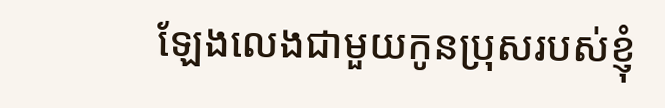ឡែងលេងជាមួយកូនប្រុសរបស់ខ្ញុំ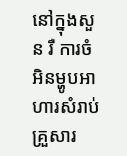នៅក្នុងសួន រឺ ការចំអិនម្ហូបអាហារសំរាប់គ្រួសារ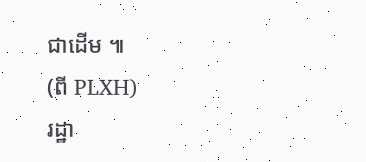ជាដើម ៕
(ពី PLXH)
រដ្ឋា